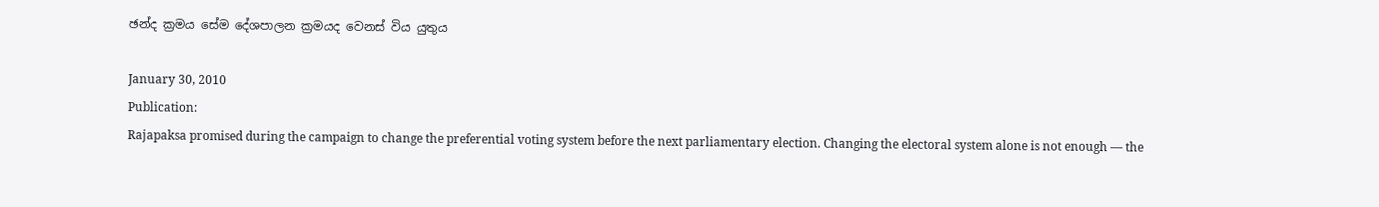ඡන්ද ක්‍රමය සේම දේශපාලන ක්‍රමයද වෙනස් විය යුතුය

January 30, 2010
Publication:
Rajapaksa promised during the campaign to change the preferential voting system before the next parliamentary election. Changing the electoral system alone is not enough — the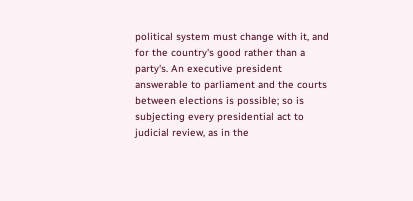political system must change with it, and for the country's good rather than a party's. An executive president answerable to parliament and the courts between elections is possible; so is subjecting every presidential act to judicial review, as in the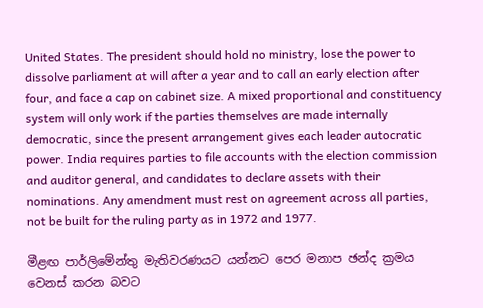United States. The president should hold no ministry, lose the power to dissolve parliament at will after a year and to call an early election after four, and face a cap on cabinet size. A mixed proportional and constituency system will only work if the parties themselves are made internally democratic, since the present arrangement gives each leader autocratic power. India requires parties to file accounts with the election commission and auditor general, and candidates to declare assets with their nominations. Any amendment must rest on agreement across all parties, not be built for the ruling party as in 1972 and 1977.

මීළඟ පාර්ලිමේන්තු මැතිවරණයට යන්නට පෙර මනාප ඡන්ද ක්‍රමය වෙනස් කරන බවට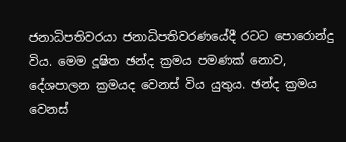ජනාධිපතිවරයා ජනාධිපතිවරණයේදී රටට පොරොන්දු විය. මෙම දූෂිත ඡන්ද ක්‍රමය පමණක් නොව, දේශපාලන ක්‍රමයද වෙනස් විය යුතුය. ඡන්ද ක්‍රමය වෙනස්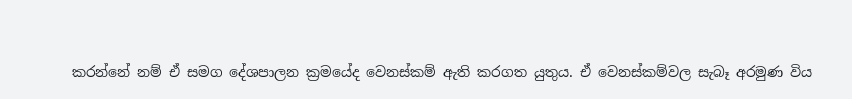කරන්නේ නම් ඒ සමග දේශපාලන ක්‍රමයේද වෙනස්කම් ඇති කරගත යුතුය. ඒ වෙනස්කම්වල සැබෑ අරමුණ විය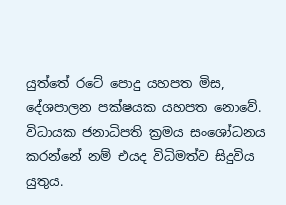යුත්තේ රටේ පොදු යහපත මිස, දේශපාලන පක්ෂයක යහපත නොවේ. විධායක ජනාධිපති ක්‍රමය සංශෝධනය කරන්නේ නම් එයද විධිමත්ව සිදුවිය යුතුය.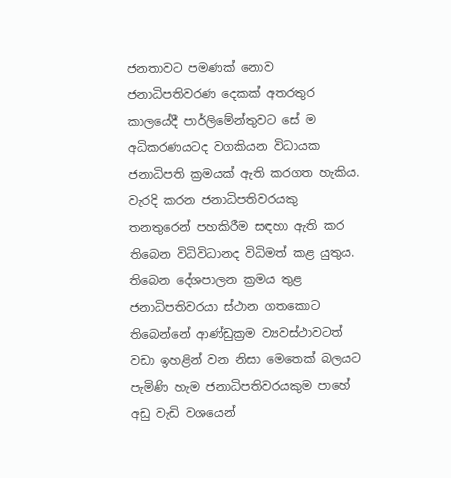ජනතාවට පමණක් නොව ජනාධිපතිවරණ දෙකක් අතරතුර කාලයේදී පාර්ලිමේන්තුවට සේ ම අධිකරණයටද වගකියන විධායක ජනාධිපති ක්‍රමයක් ඇති කරගත හැකිය. වැරදි කරන ජනාධිපතිවරයකු තනතුරෙන් පහකිරීම සඳහා ඇති කර තිබෙන විධිවිධානද විධිමත් කළ යුතුය. තිබෙන දේශපාලන ක්‍රමය තුළ ජනාධිපතිවරයා ස්ථාන ගතකොට තිබෙන්නේ ආණ්ඩුක්‍රම ව්‍යවස්ථාවටත් වඩා ඉහළින් වන නිසා මෙතෙක් බලයට පැමිණි හැම ජනාධිපතිවරයකුම පාහේ අඩු වැඩි වශයෙන්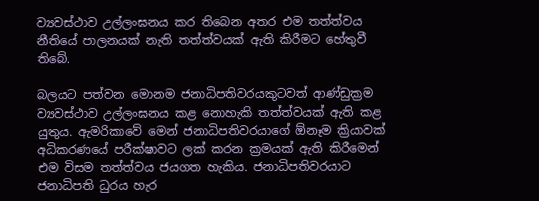ව්‍යවස්ථාව උල්ලංඝනය කර තිබෙන අතර එම තත්ත්වය නීතියේ පාලනයක් නැති තත්ත්වයක් ඇති කිරීමට හේතුවී තිබේ.

බලයට පත්වන මොනම ජනාධිපතිවරයකුටවත් ආණ්ඩුක්‍රම ව්‍යවස්ථාව උල්ලංඝනය කළ නොහැකි තත්ත්වයක් ඇති කළ යුතුය. ඇමරිකාවේ මෙන් ජනාධිපතිවරයාගේ ඕනෑම ක්‍රියාවක් අධිකරණයේ පරීක්ෂාවට ලක් කරන ක්‍රමයක් ඇති කිරීමෙන් එම විසම තත්ත්වය ජයගත හැකිය. ජනාධිපතිවරයාට ජනාධිපති ධුරය හැර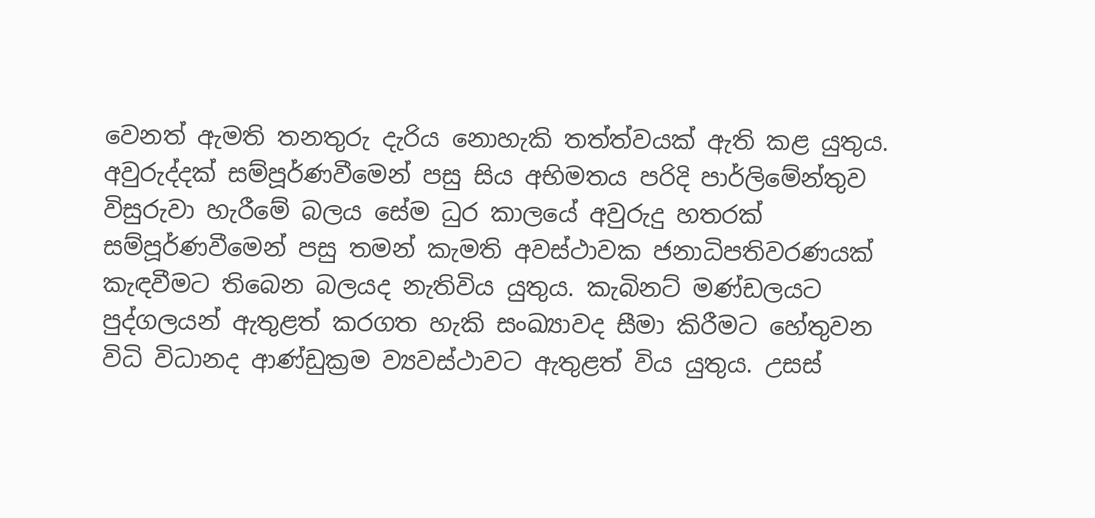වෙනත් ඇමති තනතුරු දැරිය නොහැකි තත්ත්වයක් ඇති කළ යුතුය. අවුරුද්දක් සම්පූර්ණවීමෙන් පසු සිය අභිමතය පරිදි පාර්ලිමේන්තුව විසුරුවා හැරීමේ බලය සේම ධුර කාලයේ අවුරුදු හතරක් සම්පූර්ණවීමෙන් පසු තමන් කැමති අවස්ථාවක ජනාධිපතිවරණයක් කැඳවීමට තිබෙන බලයද නැතිවිය යුතුය. කැබිනට් මණ්ඩලයට පුද්ගලයන් ඇතුළත් කරගත හැකි සංඛ්‍යාවද සීමා කිරීමට හේතුවන විධි විධානද ආණ්ඩුක්‍රම ව්‍යවස්ථාවට ඇතුළත් විය යුතුය. උසස්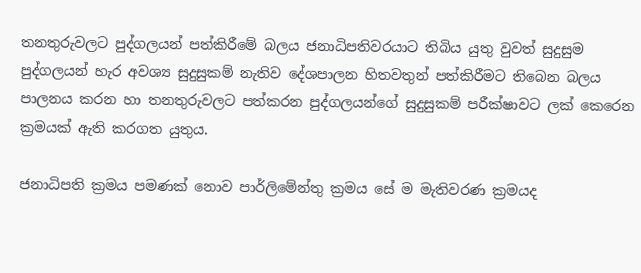තනතුරුවලට පුද්ගලයන් පත්කිරීමේ බලය ජනාධිපතිවරයාට තිබිය යුතු වුවත් සුදුසුම පුද්ගලයන් හැර අවශ්‍ය සුදුසුකම් නැතිව දේශපාලන හිතවතුන් පත්කිරීමට තිබෙන බලය පාලනය කරන හා තනතුරුවලට පත්කරන පුද්ගලයන්ගේ සුදුසුකම් පරීක්ෂාවට ලක් කෙරෙන ක්‍රමයක් ඇති කරගත යුතුය.

ජනාධිපති ක්‍රමය පමණක් නොව පාර්ලිමේන්තු ක්‍රමය සේ ම මැතිවරණ ක්‍රමයද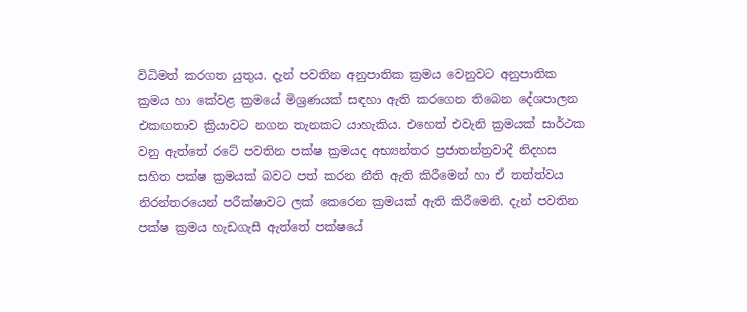විධිමත් කරගත යුතුය. දැන් පවතින අනුපාතික ක්‍රමය වෙනුවට අනුපාතික ක්‍රමය හා කේවළ ක්‍රමයේ මිශ්‍රණයක් සඳහා ඇති කරගෙන තිබෙන දේශපාලන එකඟතාව ක්‍රියාවට නගන තැනකට යාහැකිය. එහෙත් එවැනි ක්‍රමයක් සාර්ථක වනු ඇත්තේ රටේ පවතින පක්ෂ ක්‍රමයද අභ්‍යන්තර ප්‍රජාතන්ත්‍රවාදී නිදහස සහිත පක්ෂ ක්‍රමයක් බවට පත් කරන නීති ඇති කිරීමෙන් හා ඒ තත්ත්වය නිරන්තරයෙන් පරීක්ෂාවට ලක් කෙරෙන ක්‍රමයක් ඇති කිරීමෙනි. දැන් පවතින පක්ෂ ක්‍රමය හැඩගැසී ඇත්තේ පක්ෂයේ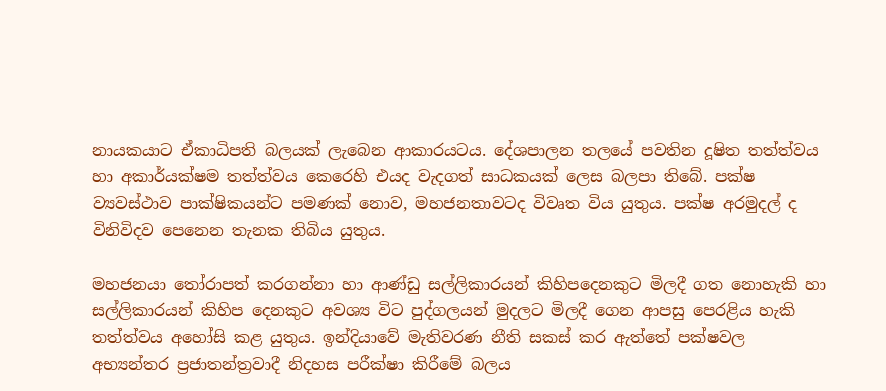නායකයාට ඒකාධිපති බලයක් ලැබෙන ආකාරයටය. දේශපාලන තලයේ පවතින දූෂිත තත්ත්වය හා අකාර්යක්ෂම තත්ත්වය කෙරෙහි එයද වැදගත් සාධකයක් ලෙස බලපා තිබේ. පක්ෂ ව්‍යවස්ථාව පාක්ෂිකයන්ට පමණක් නොව, මහජනතාවටද විවෘත විය යුතුය. පක්ෂ අරමුදල් ද විනිවිදව පෙනෙන තැනක තිබිය යුතුය.

මහජනයා තෝරාපත් කරගන්නා හා ආණ්ඩු සල්ලිකාරයන් කිහිපදෙනකුට මිලදී ගත නොහැකි හා සල්ලිකාරයන් කිහිප දෙනකුට අවශ්‍ය විට පුද්ගලයන් මුදලට මිලදී ගෙන ආපසු පෙරළිය හැකි තත්ත්වය අහෝසි කළ යුතුය. ඉන්දියාවේ මැතිවරණ නීති සකස් කර ඇත්තේ පක්ෂවල අභ්‍යන්තර ප්‍රජාතන්ත්‍රවාදී නිදහස පරීක්ෂා කිරීමේ බලය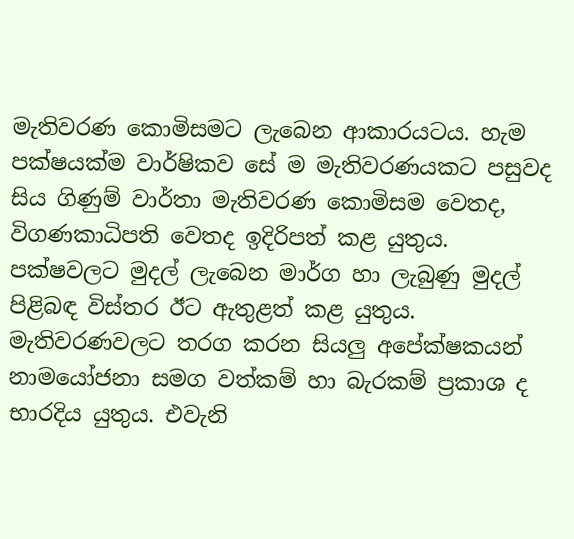මැතිවරණ කොමිසමට ලැබෙන ආකාරයටය. හැම පක්ෂයක්ම වාර්ෂිකව සේ ම මැතිවරණයකට පසුවද සිය ගිණුම් වාර්තා මැතිවරණ කොමිසම වෙතද, විගණකාධිපති වෙතද ඉදිරිපත් කළ යුතුය. පක්ෂවලට මුදල් ලැබෙන මාර්ග හා ලැබුණු මුදල් පිළිබඳ විස්තර ඊට ඇතුළත් කළ යුතුය. මැතිවරණවලට තරග කරන සියලු අපේක්ෂකයන් නාමයෝජනා සමග වත්කම් හා බැරකම් ප්‍රකාශ ද භාරදිය යුතුය. එවැනි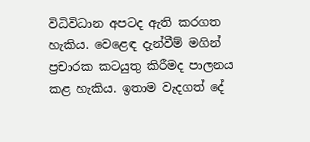විධිවිධාන අපටද ඇති කරගත හැකිය. වෙළෙඳ දැන්වීම් මගින් ප්‍රචාරක කටයුතු කිරීමද පාලනය කළ හැකිය. ඉතාම වැදගත් දේ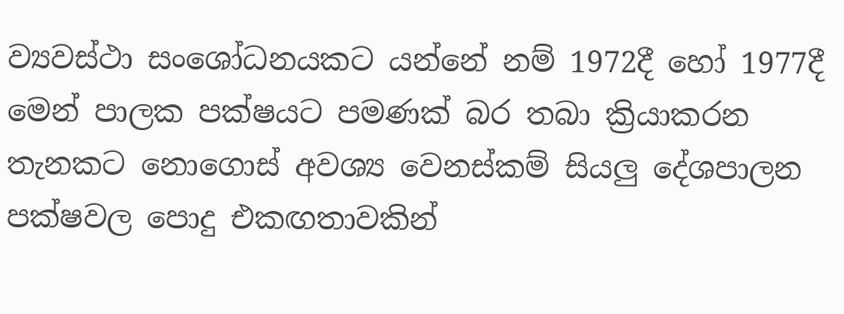ව්‍යවස්ථා සංශෝධනයකට යන්නේ නම් 1972දී හෝ 1977දී මෙන් පාලක පක්ෂයට පමණක් බර තබා ක්‍රියාකරන තැනකට නොගොස් අවශ්‍ය වෙනස්කම් සියලු දේශපාලන පක්ෂවල පොදු එකඟතාවකින්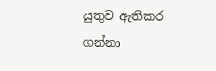යුතුව ඇතිකර ගන්නා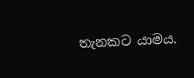තැනකට යාමය.